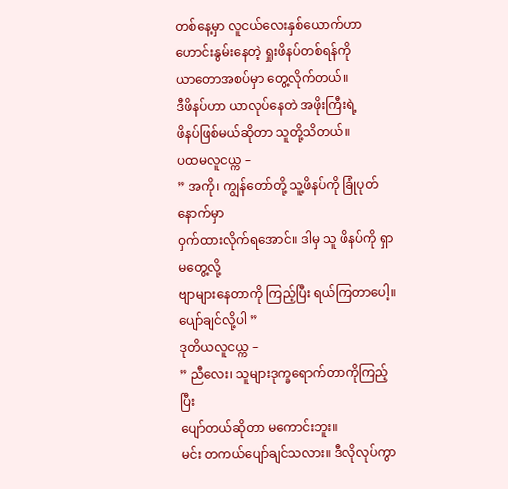တစ်နေ့မှာ လူငယ်လေးနှစ်ယောက်ဟာ
ဟောင်းနွမ်းနေတဲ့ ရှုးဖိနပ်တစ်ရန်ကို
ယာတောအစပ်မှာ တွေ့လိုက်တယ်။
ဒီဖိနပ်ဟာ ယာလုပ်နေတဲ အဖိုးကြီးရဲ့
ဖိနပ်ဖြစ်မယ်ဆိုတာ သူတို့သိတယ်။
ပထမလူငယ္က –
” အကို၊ ကျွန်တော်တို့ သူ့ဖိနပ်ကို ခြုံပုတ်နောက်မှာ
ဝှက်ထားလိုက်ရအောင်။ ဒါမှ သူ ဖိနပ်ကို ရှာမတွေ့လို့
ဗျာများနေတာကို ကြည့်ပြီး ရယ်ကြတာပေါ့။ပျော်ချင်လို့ပါ ”
ဒုတိယလူငယ္က –
” ညီလေး၊ သူများဒုက္ခရောက်တာကိုကြည့်ပြီး
ပျော်တယ်ဆိုတာ မကောင်းဘူး။
မင်း တကယ်ပျော်ချင်သလား။ ဒီလိုလုပ်ကွာ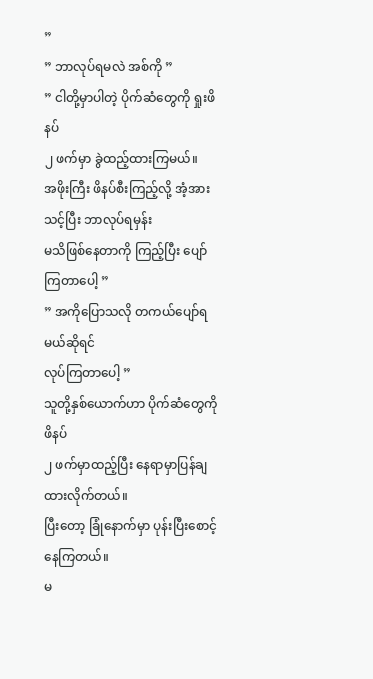”
” ဘာလုပ်ရမလဲ အစ်ကို ”
” ငါတို့မှာပါတဲ့ ပိုက်ဆံတွေကို ရှုးဖိနပ်
၂ ဖက်မှာ ခွဲထည့်ထားကြမယ်။
အဖိုးကြီး ဖိနပ်စီးကြည့်လို့ အံ့အားသင့်ပြီး ဘာလုပ်ရမှန်း
မသိဖြစ်နေတာကို ကြည့်ပြီး ပျော်ကြတာပေါ့ ”
” အကိုပြောသလို တကယ်ပျော်ရမယ်ဆိုရင်
လုပ်ကြတာပေါ့ ”
သူတို့နှစ်ယောက်ဟာ ပိုက်ဆံတွေကို ဖိနပ်
၂ ဖက်မှာထည့်ပြီး နေရာမှာပြန်ချထားလိုက်တယ်။
ပြီးတော့ ခြုံနောက်မှာ ပုန်းပြီးစောင့်နေကြတယ်။
မ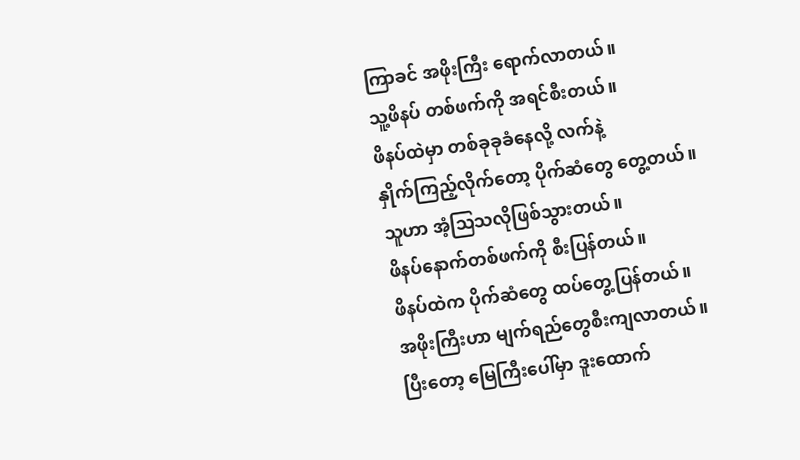ကြာခင် အဖိုးကြီး ရောက်လာတယ်။
သူ့ဖိနပ် တစ်ဖက်ကို အရင်စီးတယ်။
ဖိနပ်ထဲမှာ တစ်ခုခုခံနေလို့ လက်နဲ့
နှိုက်ကြည့်လိုက်တော့ ပိုက်ဆံတွေ တွေ့တယ်။
သူဟာ အံ့သြသလိုဖြစ်သွားတယ်။
ဖိနပ်နောက်တစ်ဖက်ကို စီးပြန်တယ်။
ဖိနပ်ထဲက ပိုက်ဆံတွေ ထပ်တွေ့ပြန်တယ်။
အဖိုးကြီးဟာ မျက်ရည်တွေစီးကျလာတယ်။
ပြီးတော့ မြေကြီးပေါ်မှာ ဒူးထောက်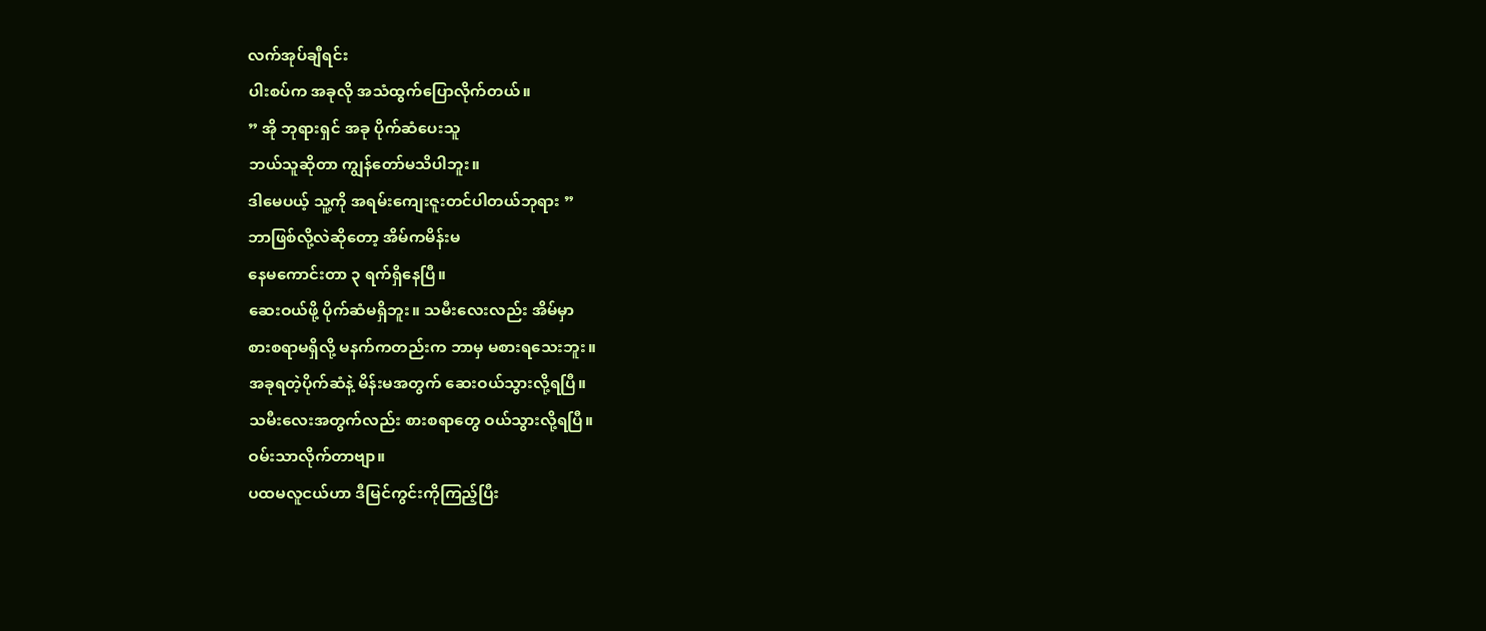လက်အုပ်ချီရင်း
ပါးစပ်က အခုလို အသံထွက်ပြောလိုက်တယ်။
” အို ဘုရားရှင် အခု ပိုက်ဆံပေးသူ
ဘယ်သူဆိုတာ ကျွန်တော်မသိပါဘူး။
ဒါမေပယ့် သူ့ကို အရမ်းကျေးဇူးတင်ပါတယ်ဘုရား ”
ဘာဖြစ်လို့လဲဆိုတော့ အိမ်ကမိန်းမ
နေမကောင်းတာ ၃ ရက်ရှိနေပြီ။
ဆေးဝယ်ဖို့ ပိုက်ဆံမရှိဘူး။ သမီးလေးလည်း အိမ်မှာ
စားစရာမရှိလို့ မနက်ကတည်းက ဘာမှ မစားရသေးဘူး။
အခုရတဲ့ပိုက်ဆံနဲ့ မိန်းမအတွက် ဆေးဝယ်သွားလို့ရပြီ။
သမီးလေးအတွက်လည်း စားစရာတွေ ဝယ်သွားလို့ရပြီ။
ဝမ်းသာလိုက်တာဗျာ။
ပထမလူငယ်ဟာ ဒီမြင်ကွင်းကိုကြည့်ပြီး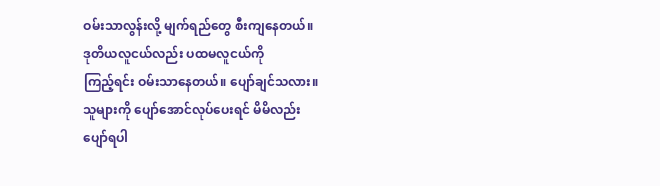ဝမ်းသာလွန်းလို့ မျက်ရည်တွေ စီးကျနေတယ်။
ဒုတိယလူငယ်လည်း ပထမလူငယ်ကို
ကြည့်ရင်း ဝမ်းသာနေတယ်။ ပျော်ချင်သလား။
သူများကို ပျော်အောင်လုပ်ပေးရင် မိမိလည်း
ပျော်ရပါ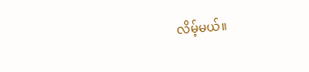လိမ့်မယ်။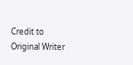Credit to Original Writer